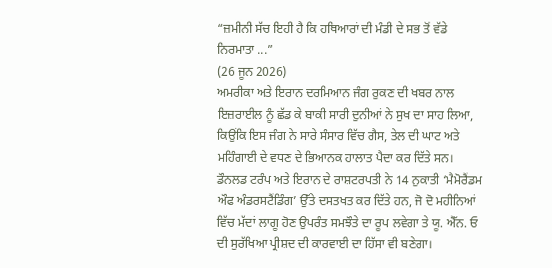“ਜ਼ਮੀਨੀ ਸੱਚ ਇਹੀ ਹੈ ਕਿ ਹਥਿਆਰਾਂ ਦੀ ਮੰਡੀ ਦੇ ਸਭ ਤੋਂ ਵੱਡੇ ਨਿਰਮਾਤਾ ...”
(26 ਜੂਨ 2026)
ਅਮਰੀਕਾ ਅਤੇ ਇਰਾਨ ਦਰਮਿਆਨ ਜੰਗ ਰੁਕਣ ਦੀ ਖਬਰ ਨਾਲ ਇਜ਼ਰਾਈਲ ਨੂੰ ਛੱਡ ਕੇ ਬਾਕੀ ਸਾਰੀ ਦੁਨੀਆਂ ਨੇ ਸੁਖ ਦਾ ਸਾਹ ਲਿਆ, ਕਿਉਂਕਿ ਇਸ ਜੰਗ ਨੇ ਸਾਰੇ ਸੰਸਾਰ ਵਿੱਚ ਗੈਸ, ਤੇਲ ਦੀ ਘਾਟ ਅਤੇ ਮਹਿੰਗਾਈ ਦੇ ਵਧਣ ਦੇ ਭਿਆਨਕ ਹਾਲਾਤ ਪੈਦਾ ਕਰ ਦਿੱਤੇ ਸਨ। ਡੌਨਲਡ ਟਰੰਪ ਅਤੇ ਇਰਾਨ ਦੇ ਰਾਸ਼ਟਰਪਤੀ ਨੇ 14 ਨੁਕਾਤੀ ‘ਮੈਮੋਰੈਂਡਮ ਔਫ ਅੰਡਰਸਟੈਂਡਿੰਗ’ ਉੱਤੇ ਦਸਤਖਤ ਕਰ ਦਿੱਤੇ ਹਨ, ਜੋ ਦੋ ਮਹੀਨਿਆਂ ਵਿੱਚ ਮੱਦਾਂ ਲਾਗੂ ਹੋਣ ਉਪਰੰਤ ਸਮਝੌਤੇ ਦਾ ਰੂਪ ਲਵੇਗਾ ਤੇ ਯੂ. ਐੱਨ. ਓ ਦੀ ਸੁਰੱਖਿਆ ਪ੍ਰੀਸ਼ਦ ਦੀ ਕਾਰਵਾਈ ਦਾ ਹਿੱਸਾ ਵੀ ਬਣੇਗਾ।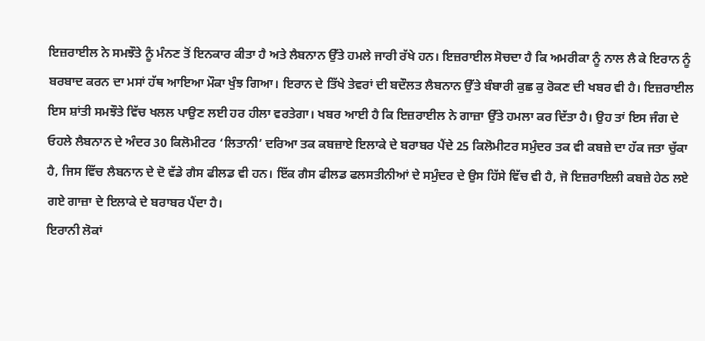ਇਜ਼ਰਾਈਲ ਨੇ ਸਮਝੌਤੇ ਨੂੰ ਮੰਨਣ ਤੋਂ ਇਨਕਾਰ ਕੀਤਾ ਹੈ ਅਤੇ ਲੈਬਨਾਨ ਉੱਤੇ ਹਮਲੇ ਜਾਰੀ ਰੱਖੇ ਹਨ। ਇਜ਼ਰਾਈਲ ਸੋਚਦਾ ਹੈ ਕਿ ਅਮਰੀਕਾ ਨੂੰ ਨਾਲ ਲੈ ਕੇ ਇਰਾਨ ਨੂੰ ਬਰਬਾਦ ਕਰਨ ਦਾ ਮਸਾਂ ਹੱਥ ਆਇਆ ਮੌਕਾ ਖੁੰਝ ਗਿਆ। ਇਰਾਨ ਦੇ ਤਿੱਖੇ ਤੇਵਰਾਂ ਦੀ ਬਦੌਲਤ ਲੈਬਨਾਨ ਉੱਤੇ ਬੰਬਾਰੀ ਕੁਛ ਕੁ ਰੋਕਣ ਦੀ ਖਬਰ ਵੀ ਹੈ। ਇਜ਼ਰਾਈਲ ਇਸ ਸ਼ਾਂਤੀ ਸਮਝੌਤੇ ਵਿੱਚ ਖਲਲ ਪਾਉਣ ਲਈ ਹਰ ਹੀਲਾ ਵਰਤੇਗਾ। ਖਬਰ ਆਈ ਹੈ ਕਿ ਇਜ਼ਰਾਈਲ ਨੇ ਗਾਜ਼ਾ ਉੱਤੇ ਹਮਲਾ ਕਰ ਦਿੱਤਾ ਹੈ। ਉਹ ਤਾਂ ਇਸ ਜੰਗ ਦੇ ਓਹਲੇ ਲੈਬਨਾਨ ਦੇ ਅੰਦਰ 30 ਕਿਲੋਮੀਟਰ ‘ਲਿਤਾਨੀ’ ਦਰਿਆ ਤਕ ਕਬਜ਼ਾਏ ਇਲਾਕੇ ਦੇ ਬਰਾਬਰ ਪੈਂਦੇ 25 ਕਿਲੋਮੀਟਰ ਸਮੁੰਦਰ ਤਕ ਵੀ ਕਬਜ਼ੇ ਦਾ ਹੱਕ ਜਤਾ ਚੁੱਕਾ ਹੈ, ਜਿਸ ਵਿੱਚ ਲੈਬਨਾਨ ਦੇ ਦੋ ਵੱਡੇ ਗੈਸ ਫੀਲਡ ਵੀ ਹਨ। ਇੱਕ ਗੈਸ ਫੀਲਡ ਫਲਸਤੀਨੀਆਂ ਦੇ ਸਮੁੰਦਰ ਦੇ ਉਸ ਹਿੱਸੇ ਵਿੱਚ ਵੀ ਹੈ, ਜੋ ਇਜ਼ਰਾਇਲੀ ਕਬਜ਼ੇ ਹੇਠ ਲਏ ਗਏ ਗਾਜ਼ਾ ਦੇ ਇਲਾਕੇ ਦੇ ਬਰਾਬਰ ਪੈਂਦਾ ਹੈ।
ਇਰਾਨੀ ਲੋਕਾਂ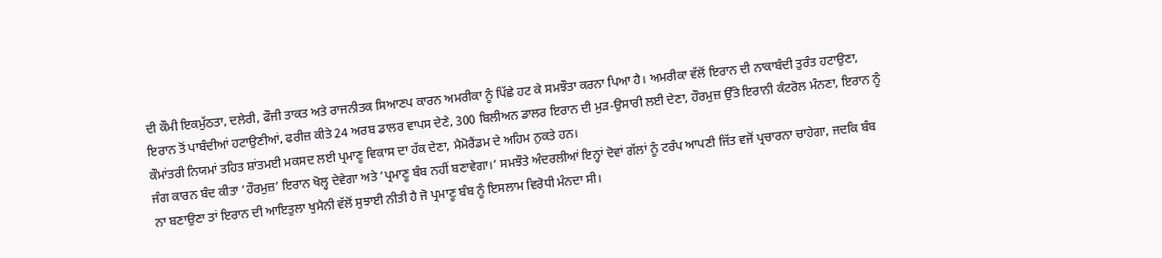ਦੀ ਕੌਮੀ ਇਕਮੁੱਠਤਾ, ਦਲੇਰੀ, ਫੌਜੀ ਤਾਕਤ ਅਤੇ ਰਾਜਨੀਤਕ ਸਿਆਣਪ ਕਾਰਨ ਅਮਰੀਕਾ ਨੂੰ ਪਿੱਛੇ ਹਟ ਕੇ ਸਮਝੌਤਾ ਕਰਨਾ ਪਿਆ ਹੈ। ਅਮਰੀਕਾ ਵੱਲੋਂ ਇਰਾਨ ਦੀ ਨਾਕਾਬੰਦੀ ਤੁਰੰਤ ਹਟਾਉਣਾ, ਇਰਾਨ ਤੋਂ ਪਾਬੰਦੀਆਂ ਹਟਾਉਣੀਆਂ, ਫਰੀਜ਼ ਕੀਤੇ 24 ਅਰਬ ਡਾਲਰ ਵਾਪਸ ਦੇਣੇ, 300 ਬਿਲੀਅਨ ਡਾਲਰ ਇਰਾਨ ਦੀ ਮੁੜ-ਉਸਾਰੀ ਲਈ ਦੇਣਾ, ਹੌਰਮੁਜ਼ ਉੱਤੇ ਇਰਾਨੀ ਕੰਟਰੋਲ ਮੰਨਣਾ, ਇਰਾਨ ਨੂੰ ਕੌਮਾਂਤਰੀ ਨਿਯਮਾਂ ਤਹਿਤ ਸ਼ਾਂਤਮਈ ਮਕਸਦ ਲਈ ਪ੍ਰਮਾਣੂ ਵਿਕਾਸ ਦਾ ਹੱਕ ਦੇਣਾ, ਮੈਮੋਰੈਂਡਮ ਦੇ ਅਹਿਮ ਨੁਕਤੇ ਹਨ।
ਜੰਗ ਕਾਰਨ ਬੰਦ ਕੀਤਾ ‘ਹੌਰਮੁਜ਼’ ਇਰਾਨ ਖੋਲ੍ਹ ਦੇਵੇਗਾ ਅਤੇ ‘ਪ੍ਰਮਾਣੂ ਬੰਬ ਨਹੀਂ ਬਣਾਵੇਗਾ।’ ਸਮਝੌਤੇ ਅੰਦਰਲੀਆਂ ਇਨ੍ਹਾਂ ਦੋਵਾਂ ਗੱਲਾਂ ਨੂੰ ਟਰੰਪ ਆਪਣੀ ਜਿੱਤ ਵਜੋਂ ਪ੍ਰਚਾਰਨਾ ਚਾਹੇਗਾ, ਜਦਕਿ ਬੰਬ ਨਾ ਬਣਾਉਣਾ ਤਾਂ ਇਰਾਨ ਦੀ ਆਇਤੁਲਾ ਖੁਮੈਨੀ ਵੱਲੋਂ ਸੁਝਾਈ ਨੀਤੀ ਹੈ ਜੋ ਪ੍ਰਮਾਣੂ ਬੰਬ ਨੂੰ ਇਸਲਾਮ ਵਿਰੋਧੀ ਮੰਨਦਾ ਸੀ।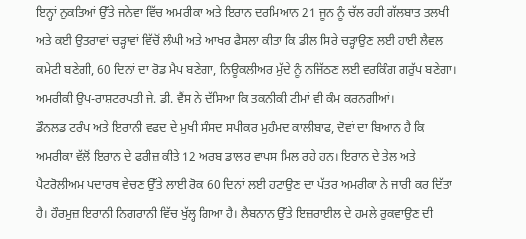ਇਨ੍ਹਾਂ ਨੁਕਤਿਆਂ ਉੱਤੇ ਜਨੇਵਾ ਵਿੱਚ ਅਮਰੀਕਾ ਅਤੇ ਇਰਾਨ ਦਰਮਿਆਨ 21 ਜੂਨ ਨੂੰ ਚੱਲ ਰਹੀ ਗੱਲਬਾਤ ਤਲਖੀ ਅਤੇ ਕਈ ਉਤਰਾਵਾਂ ਚੜ੍ਹਾਵਾਂ ਵਿੱਚੋਂ ਲੰਘੀ ਅਤੇ ਆਖਰ ਫੈਸਲਾ ਕੀਤਾ ਕਿ ਡੀਲ ਸਿਰੇ ਚੜ੍ਹਾਉਣ ਲਈ ਹਾਈ ਲੈਵਲ ਕਮੇਟੀ ਬਣੇਗੀ, 60 ਦਿਨਾਂ ਦਾ ਰੋਡ ਮੈਪ ਬਣੇਗਾ, ਨਿਊਕਲੀਅਰ ਮੁੱਦੇ ਨੂੰ ਨਜਿੱਠਣ ਲਈ ਵਰਕਿੰਗ ਗਰੁੱਪ ਬਣੇਗਾ। ਅਮਰੀਕੀ ਉਪ-ਰਾਸ਼ਟਰਪਤੀ ਜੇ. ਡੀ. ਵੈਂਸ ਨੇ ਦੱਸਿਆ ਕਿ ਤਕਨੀਕੀ ਟੀਮਾਂ ਵੀ ਕੰਮ ਕਰਨਗੀਆਂ।
ਡੌਨਲਡ ਟਰੰਪ ਅਤੇ ਇਰਾਨੀ ਵਫਦ ਦੇ ਮੁਖੀ ਸੰਸਦ ਸਪੀਕਰ ਮੁਹੰਮਦ ਕਾਲੀਬਾਫ, ਦੋਵਾਂ ਦਾ ਬਿਆਨ ਹੈ ਕਿ ਅਮਰੀਕਾ ਵੱਲੋਂ ਇਰਾਨ ਦੇ ਫਰੀਜ਼ ਕੀਤੇ 12 ਅਰਬ ਡਾਲਰ ਵਾਪਸ ਮਿਲ ਰਹੇ ਹਨ। ਇਰਾਨ ਦੇ ਤੇਲ ਅਤੇ ਪੈਟਰੋਲੀਅਮ ਪਦਾਰਥ ਵੇਚਣ ਉੱਤੇ ਲਾਈ ਰੋਕ 60 ਦਿਨਾਂ ਲਈ ਹਟਾਉਣ ਦਾ ਪੱਤਰ ਅਮਰੀਕਾ ਨੇ ਜਾਰੀ ਕਰ ਦਿੱਤਾ ਹੈ। ਹੌਰਮੁਜ਼ ਇਰਾਨੀ ਨਿਗਰਾਨੀ ਵਿੱਚ ਖੁੱਲ੍ਹ ਗਿਆ ਹੈ। ਲੈਬਨਾਨ ਉੱਤੇ ਇਜ਼ਰਾਈਲ ਦੇ ਹਮਲੇ ਰੁਕਵਾਉਣ ਦੀ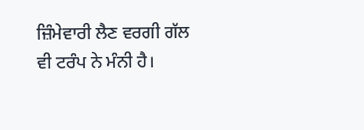ਜ਼ਿੰਮੇਵਾਰੀ ਲੈਣ ਵਰਗੀ ਗੱਲ ਵੀ ਟਰੰਪ ਨੇ ਮੰਨੀ ਹੈ।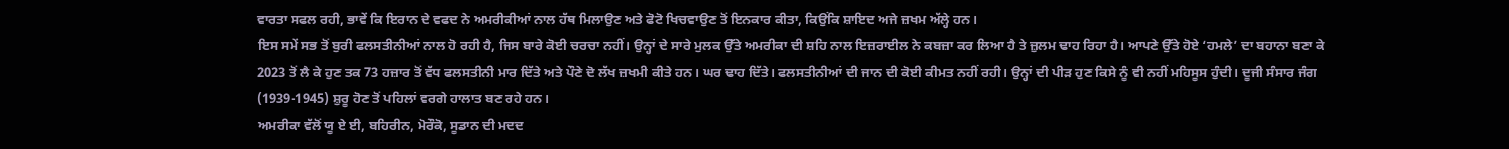ਵਾਰਤਾ ਸਫਲ ਰਹੀ, ਭਾਵੇਂ ਕਿ ਇਰਾਨ ਦੇ ਵਫਦ ਨੇ ਅਮਰੀਕੀਆਂ ਨਾਲ ਹੱਥ ਮਿਲਾਉਣ ਅਤੇ ਫੋਟੋ ਖਿਚਵਾਉਣ ਤੋਂ ਇਨਕਾਰ ਕੀਤਾ, ਕਿਉਂਕਿ ਸ਼ਾਇਦ ਅਜੇ ਜ਼ਖਮ ਅੱਲ੍ਹੇ ਹਨ।
ਇਸ ਸਮੇਂ ਸਭ ਤੋਂ ਬੁਰੀ ਫਲਸਤੀਨੀਆਂ ਨਾਲ ਹੋ ਰਹੀ ਹੈ, ਜਿਸ ਬਾਰੇ ਕੋਈ ਚਰਚਾ ਨਹੀਂ। ਉਨ੍ਹਾਂ ਦੇ ਸਾਰੇ ਮੁਲਕ ਉੱਤੇ ਅਮਰੀਕਾ ਦੀ ਸ਼ਹਿ ਨਾਲ ਇਜ਼ਰਾਈਲ ਨੇ ਕਬਜ਼ਾ ਕਰ ਲਿਆ ਹੈ ਤੇ ਜ਼ੁਲਮ ਢਾਹ ਰਿਹਾ ਹੈ। ਆਪਣੇ ਉੱਤੇ ਹੋਏ ‘ਹਮਲੇ’ ਦਾ ਬਹਾਨਾ ਬਣਾ ਕੇ 2023 ਤੋਂ ਲੈ ਕੇ ਹੁਣ ਤਕ 73 ਹਜ਼ਾਰ ਤੋਂ ਵੱਧ ਫਲਸਤੀਨੀ ਮਾਰ ਦਿੱਤੇ ਅਤੇ ਪੌਣੇ ਦੋ ਲੱਖ ਜ਼ਖਮੀ ਕੀਤੇ ਹਨ। ਘਰ ਢਾਹ ਦਿੱਤੇ। ਫਲਸਤੀਨੀਆਂ ਦੀ ਜਾਨ ਦੀ ਕੋਈ ਕੀਮਤ ਨਹੀਂ ਰਹੀ। ਉਨ੍ਹਾਂ ਦੀ ਪੀੜ ਹੁਣ ਕਿਸੇ ਨੂੰ ਵੀ ਨਹੀਂ ਮਹਿਸੂਸ ਹੁੰਦੀ। ਦੂਜੀ ਸੰਸਾਰ ਜੰਗ (1939-1945) ਸ਼ੁਰੂ ਹੋਣ ਤੋਂ ਪਹਿਲਾਂ ਵਰਗੇ ਹਾਲਾਤ ਬਣ ਰਹੇ ਹਨ।
ਅਮਰੀਕਾ ਵੱਲੋਂ ਯੂ ਏ ਈ, ਬਹਿਰੀਨ, ਮੋਰੌਕੋ, ਸੂਡਾਨ ਦੀ ਮਦਦ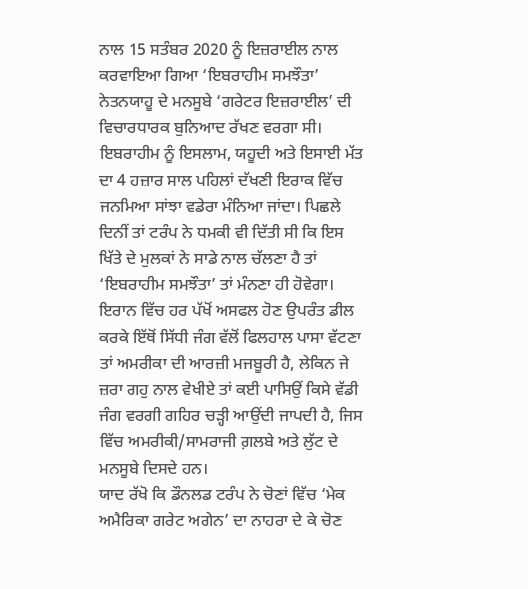ਨਾਲ 15 ਸਤੰਬਰ 2020 ਨੂੰ ਇਜ਼ਰਾਈਲ ਨਾਲ ਕਰਵਾਇਆ ਗਿਆ ‘ਇਬਰਾਹੀਮ ਸਮਝੌਤਾ’ ਨੇਤਨਯਾਹੂ ਦੇ ਮਨਸੂਬੇ ‘ਗਰੇਟਰ ਇਜ਼ਰਾਈਲ’ ਦੀ ਵਿਚਾਰਧਾਰਕ ਬੁਨਿਆਦ ਰੱਖਣ ਵਰਗਾ ਸੀ। ਇਬਰਾਹੀਮ ਨੂੰ ਇਸਲਾਮ, ਯਹੂਦੀ ਅਤੇ ਇਸਾਈ ਮੱਤ ਦਾ 4 ਹਜ਼ਾਰ ਸਾਲ ਪਹਿਲਾਂ ਦੱਖਣੀ ਇਰਾਕ ਵਿੱਚ ਜਨਮਿਆ ਸਾਂਝਾ ਵਡੇਰਾ ਮੰਨਿਆ ਜਾਂਦਾ। ਪਿਛਲੇ ਦਿਨੀਂ ਤਾਂ ਟਰੰਪ ਨੇ ਧਮਕੀ ਵੀ ਦਿੱਤੀ ਸੀ ਕਿ ਇਸ ਖਿੱਤੇ ਦੇ ਮੁਲਕਾਂ ਨੇ ਸਾਡੇ ਨਾਲ ਚੱਲਣਾ ਹੈ ਤਾਂ ‘ਇਬਰਾਹੀਮ ਸਮਝੌਤਾ’ ਤਾਂ ਮੰਨਣਾ ਹੀ ਹੋਵੇਗਾ।
ਇਰਾਨ ਵਿੱਚ ਹਰ ਪੱਖੋਂ ਅਸਫਲ ਹੋਣ ਉਪਰੰਤ ਡੀਲ ਕਰਕੇ ਇੱਥੋਂ ਸਿੱਧੀ ਜੰਗ ਵੱਲੋਂ ਫਿਲਹਾਲ ਪਾਸਾ ਵੱਟਣਾ ਤਾਂ ਅਮਰੀਕਾ ਦੀ ਆਰਜ਼ੀ ਮਜਬੂਰੀ ਹੈ, ਲੇਕਿਨ ਜੇ ਜ਼ਰਾ ਗਹੁ ਨਾਲ ਵੇਖੀਏ ਤਾਂ ਕਈ ਪਾਸਿਉਂ ਕਿਸੇ ਵੱਡੀ ਜੰਗ ਵਰਗੀ ਗਹਿਰ ਚੜ੍ਹੀ ਆਉਂਦੀ ਜਾਪਦੀ ਹੈ, ਜਿਸ ਵਿੱਚ ਅਮਰੀਕੀ/ਸਾਮਰਾਜੀ ਗ਼ਲਬੇ ਅਤੇ ਲੁੱਟ ਦੇ ਮਨਸੂਬੇ ਦਿਸਦੇ ਹਨ।
ਯਾਦ ਰੱਖੋ ਕਿ ਡੌਨਲਡ ਟਰੰਪ ਨੇ ਚੋਣਾਂ ਵਿੱਚ ‘ਮੇਕ ਅਮੈਰਿਕਾ ਗਰੇਟ ਅਗੇਨ’ ਦਾ ਨਾਹਰਾ ਦੇ ਕੇ ਚੋਣ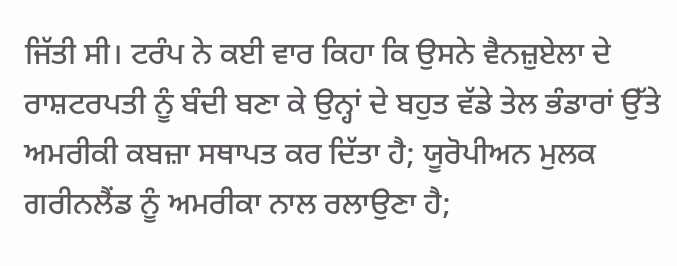ਜਿੱਤੀ ਸੀ। ਟਰੰਪ ਨੇ ਕਈ ਵਾਰ ਕਿਹਾ ਕਿ ਉਸਨੇ ਵੈਨਜ਼ੁਏਲਾ ਦੇ ਰਾਸ਼ਟਰਪਤੀ ਨੂੰ ਬੰਦੀ ਬਣਾ ਕੇ ਉਨ੍ਹਾਂ ਦੇ ਬਹੁਤ ਵੱਡੇ ਤੇਲ ਭੰਡਾਰਾਂ ਉੱਤੇ ਅਮਰੀਕੀ ਕਬਜ਼ਾ ਸਥਾਪਤ ਕਰ ਦਿੱਤਾ ਹੈ; ਯੂਰੋਪੀਅਨ ਮੁਲਕ ਗਰੀਨਲੈਂਡ ਨੂੰ ਅਮਰੀਕਾ ਨਾਲ ਰਲਾਉਣਾ ਹੈ;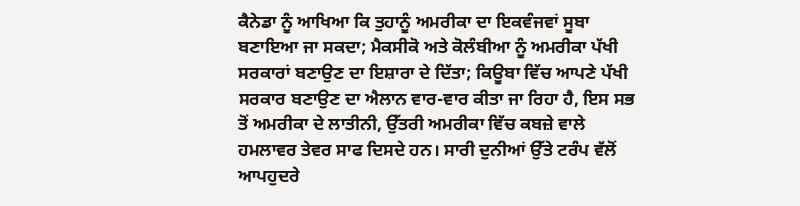ਕੈਨੇਡਾ ਨੂੰ ਆਖਿਆ ਕਿ ਤੁਹਾਨੂੰ ਅਮਰੀਕਾ ਦਾ ਇਕਵੰਜਵਾਂ ਸੂਬਾ ਬਣਾਇਆ ਜਾ ਸਕਦਾ; ਮੈਕਸੀਕੋ ਅਤੇ ਕੋਲੰਬੀਆ ਨੂੰ ਅਮਰੀਕਾ ਪੱਖੀ ਸਰਕਾਰਾਂ ਬਣਾਉਣ ਦਾ ਇਸ਼ਾਰਾ ਦੇ ਦਿੱਤਾ; ਕਿਊਬਾ ਵਿੱਚ ਆਪਣੇ ਪੱਖੀ ਸਰਕਾਰ ਬਣਾਉਣ ਦਾ ਐਲਾਨ ਵਾਰ-ਵਾਰ ਕੀਤਾ ਜਾ ਰਿਹਾ ਹੈ, ਇਸ ਸਭ ਤੋਂ ਅਮਰੀਕਾ ਦੇ ਲਾਤੀਨੀ, ਉੱਤਰੀ ਅਮਰੀਕਾ ਵਿੱਚ ਕਬਜ਼ੇ ਵਾਲੇ ਹਮਲਾਵਰ ਤੇਵਰ ਸਾਫ ਦਿਸਦੇ ਹਨ। ਸਾਰੀ ਦੁਨੀਆਂ ਉੱਤੇ ਟਰੰਪ ਵੱਲੋਂ ਆਪਹੁਦਰੇ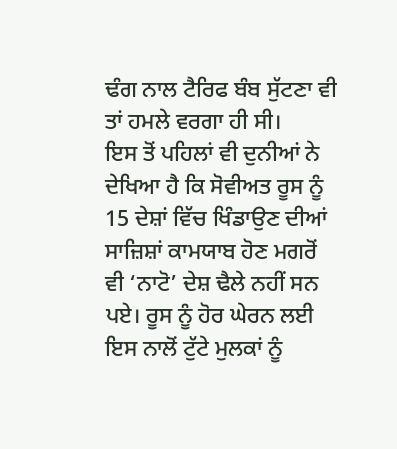ਢੰਗ ਨਾਲ ਟੈਰਿਫ ਬੰਬ ਸੁੱਟਣਾ ਵੀ ਤਾਂ ਹਮਲੇ ਵਰਗਾ ਹੀ ਸੀ।
ਇਸ ਤੋਂ ਪਹਿਲਾਂ ਵੀ ਦੁਨੀਆਂ ਨੇ ਦੇਖਿਆ ਹੈ ਕਿ ਸੋਵੀਅਤ ਰੂਸ ਨੂੰ 15 ਦੇਸ਼ਾਂ ਵਿੱਚ ਖਿੰਡਾਉਣ ਦੀਆਂ ਸਾਜ਼ਿਸ਼ਾਂ ਕਾਮਯਾਬ ਹੋਣ ਮਗਰੋਂ ਵੀ ‘ਨਾਟੋ’ ਦੇਸ਼ ਢੈਲੇ ਨਹੀਂ ਸਨ ਪਏ। ਰੂਸ ਨੂੰ ਹੋਰ ਘੇਰਨ ਲਈ ਇਸ ਨਾਲੋਂ ਟੁੱਟੇ ਮੁਲਕਾਂ ਨੂੰ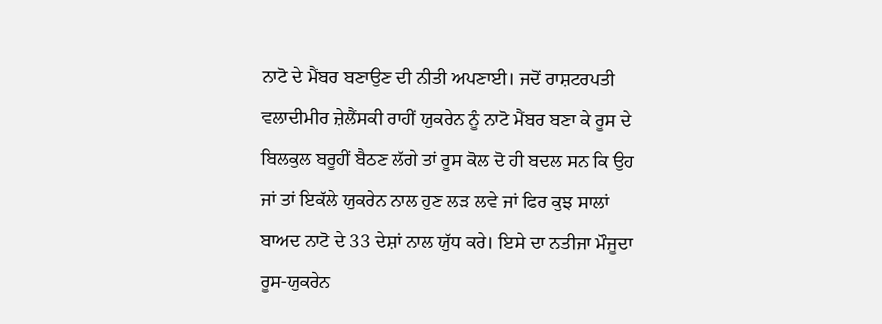ਨਾਟੋ ਦੇ ਮੈਂਬਰ ਬਣਾਉਣ ਦੀ ਨੀਤੀ ਅਪਣਾਈ। ਜਦੋਂ ਰਾਸ਼ਟਰਪਤੀ ਵਲਾਦੀਮੀਰ ਜ਼ੇਲੈਂਸਕੀ ਰਾਹੀਂ ਯੁਕਰੇਨ ਨੂੰ ਨਾਟੋ ਮੈਂਬਰ ਬਣਾ ਕੇ ਰੂਸ ਦੇ ਬਿਲਕੁਲ ਬਰੂਹੀਂ ਬੈਠਣ ਲੱਗੇ ਤਾਂ ਰੂਸ ਕੋਲ ਦੋ ਹੀ ਬਦਲ ਸਨ ਕਿ ਉਹ ਜਾਂ ਤਾਂ ਇਕੱਲੇ ਯੁਕਰੇਨ ਨਾਲ ਹੁਣ ਲੜ ਲਵੇ ਜਾਂ ਫਿਰ ਕੁਝ ਸਾਲਾਂ ਬਾਅਦ ਨਾਟੋ ਦੇ 33 ਦੇਸ਼ਾਂ ਨਾਲ ਯੁੱਧ ਕਰੇ। ਇਸੇ ਦਾ ਨਤੀਜਾ ਮੌਜੂਦਾ ਰੂਸ-ਯੁਕਰੇਨ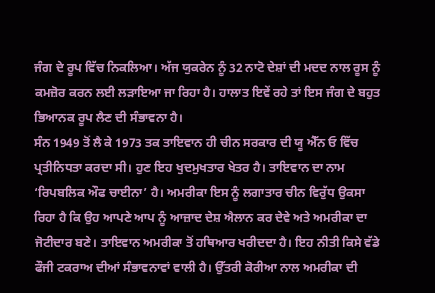ਜੰਗ ਦੇ ਰੂਪ ਵਿੱਚ ਨਿਕਲਿਆ। ਅੱਜ ਯੁਕਰੇਨ ਨੂੰ 32 ਨਾਟੋ ਦੇਸ਼ਾਂ ਦੀ ਮਦਦ ਨਾਲ ਰੂਸ ਨੂੰ ਕਮਜ਼ੋਰ ਕਰਨ ਲਈ ਲੜਾਇਆ ਜਾ ਰਿਹਾ ਹੈ। ਹਾਲਾਤ ਇਵੇਂ ਰਹੇ ਤਾਂ ਇਸ ਜੰਗ ਦੇ ਬਹੁਤ ਭਿਆਨਕ ਰੂਪ ਲੈਣ ਦੀ ਸੰਭਾਵਨਾ ਹੈ।
ਸੰਨ 1949 ਤੋਂ ਲੈ ਕੇ 1973 ਤਕ ਤਾਇਵਾਨ ਹੀ ਚੀਨ ਸਰਕਾਰ ਦੀ ਯੂ ਐੱਨ ਓ ਵਿੱਚ ਪ੍ਰਤੀਨਿਧਤਾ ਕਰਦਾ ਸੀ। ਹੁਣ ਇਹ ਖੁਦਮੁਖਤਾਰ ਖੇਤਰ ਹੈ। ਤਾਇਵਾਨ ਦਾ ਨਾਮ ‘ਰਿਪਬਲਿਕ ਔਫ ਚਾਈਨਾ’ ਹੈ। ਅਮਰੀਕਾ ਇਸ ਨੂੰ ਲਗਾਤਾਰ ਚੀਨ ਵਿਰੁੱਧ ਉਕਸਾ ਰਿਹਾ ਹੈ ਕਿ ਉਹ ਆਪਣੇ ਆਪ ਨੂੰ ਆਜ਼ਾਦ ਦੇਸ਼ ਐਲਾਨ ਕਰ ਦੇਵੇ ਅਤੇ ਅਮਰੀਕਾ ਦਾ ਜੋਟੀਦਾਰ ਬਣੇ। ਤਾਇਵਾਨ ਅਮਰੀਕਾ ਤੋਂ ਹਥਿਆਰ ਖਰੀਦਦਾ ਹੈ। ਇਹ ਨੀਤੀ ਕਿਸੇ ਵੱਡੇ ਫੌਜੀ ਟਕਰਾਅ ਦੀਆਂ ਸੰਭਾਵਨਾਵਾਂ ਵਾਲੀ ਹੈ। ਉੱਤਰੀ ਕੋਰੀਆ ਨਾਲ ਅਮਰੀਕਾ ਦੀ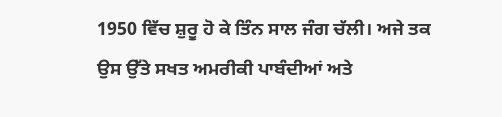1950 ਵਿੱਚ ਸ਼ੁਰੂ ਹੋ ਕੇ ਤਿੰਨ ਸਾਲ ਜੰਗ ਚੱਲੀ। ਅਜੇ ਤਕ ਉਸ ਉੱਤੇ ਸਖਤ ਅਮਰੀਕੀ ਪਾਬੰਦੀਆਂ ਅਤੇ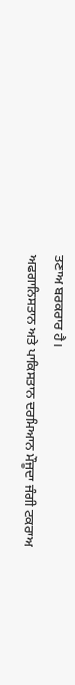ਤਣਾਅ ਬਰਕਰਾਰ ਹੈ।
ਅਫਗਾਨਿਸਤਾਨ ਅਤੇ ਪਾਕਿਸਤਾਨ ਦਰਮਿਆਨ ਮੌਜੂਦਾ ਜੰਗੀ ਟਕਰਾਅ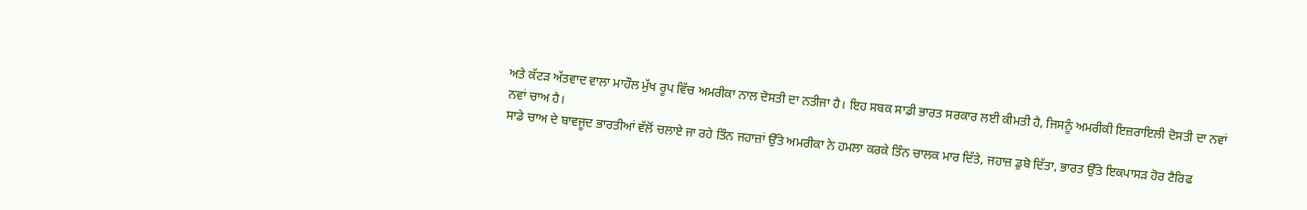ਅਤੇ ਕੱਟੜ ਅੱਤਵਾਦ ਵਾਲਾ ਮਾਹੌਲ ਮੁੱਖ ਰੂਪ ਵਿੱਚ ਅਮਰੀਕਾ ਨਾਲ ਦੋਸਤੀ ਦਾ ਨਤੀਜਾ ਹੈ। ਇਹ ਸਬਕ ਸਾਡੀ ਭਾਰਤ ਸਰਕਾਰ ਲਈ ਕੀਮਤੀ ਹੈ, ਜਿਸਨੂੰ ਅਮਰੀਕੀ ਇਜ਼ਰਾਇਲੀ ਦੋਸਤੀ ਦਾ ਨਵਾਂ ਨਵਾਂ ਚਾਅ ਹੈ।
ਸਾਡੇ ਚਾਅ ਦੇ ਬਾਵਜੂਦ ਭਾਰਤੀਆਂ ਵੱਲੋਂ ਚਲਾਏ ਜਾ ਰਹੇ ਤਿੰਨ ਜਹਾਜ਼ਾਂ ਉੱਤੇ ਅਮਰੀਕਾ ਨੇ ਹਮਲਾ ਕਰਕੇ ਤਿੰਨ ਚਾਲਕ ਮਾਰ ਦਿੱਤੇ, ਜਹਾਜ਼ ਡੁਬੋ ਦਿੱਤਾ, ਭਾਰਤ ਉੱਤੇ ਇਕਪਾਸੜ ਹੋਰ ਟੈਰਿਫ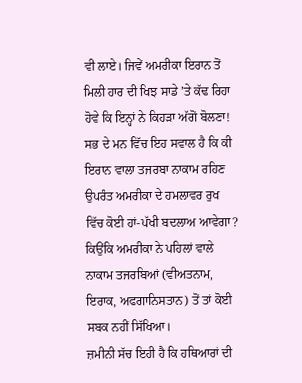ਵੀ ਲਾਏ। ਜਿਵੇਂ ਅਮਰੀਕਾ ਇਰਾਨ ਤੋਂ ਮਿਲੀ ਹਾਰ ਦੀ ਖਿਝ ਸਾਡੇ ’ਤੇ ਕੱਢ ਰਿਹਾ ਹੋਵੇ ਕਿ ਇਨ੍ਹਾਂ ਨੇ ਕਿਹੜਾ ਅੱਗੋਂ ਬੋਲਣਾ!
ਸਭ ਦੇ ਮਨ ਵਿੱਚ ਇਹ ਸਵਾਲ ਹੈ ਕਿ ਕੀ ਇਰਾਨ ਵਾਲਾ ਤਜਰਬਾ ਨਾਕਾਮ ਰਹਿਣ ਉਪਰੰਤ ਅਮਰੀਕਾ ਦੇ ਹਮਲਾਵਰ ਰੁਖ ਵਿੱਚ ਕੋਈ ਹਾਂ-ਪੱਖੀ ਬਦਲਾਅ ਆਵੇਗਾ? ਕਿਉਂਕਿ ਅਮਰੀਕਾ ਨੇ ਪਹਿਲਾਂ ਵਾਲੇ ਨਾਕਾਮ ਤਜਰਬਿਆਂ (ਵੀਅਤਨਾਮ, ਇਰਾਕ, ਅਫਗਾਨਿਸਤਾਨ) ਤੋਂ ਤਾਂ ਕੋਈ ਸਬਕ ਨਹੀਂ ਸਿੱਖਿਆ।
ਜ਼ਮੀਨੀ ਸੱਚ ਇਹੀ ਹੈ ਕਿ ਹਥਿਆਰਾਂ ਦੀ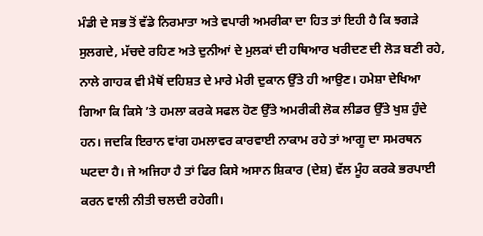ਮੰਡੀ ਦੇ ਸਭ ਤੋਂ ਵੱਡੇ ਨਿਰਮਾਤਾ ਅਤੇ ਵਪਾਰੀ ਅਮਰੀਕਾ ਦਾ ਹਿਤ ਤਾਂ ਇਹੀ ਹੈ ਕਿ ਝਗੜੇ ਸੁਲਗਦੇ, ਮੱਚਦੇ ਰਹਿਣ ਅਤੇ ਦੁਨੀਆਂ ਦੇ ਮੁਲਕਾਂ ਦੀ ਹਥਿਆਰ ਖਰੀਦਣ ਦੀ ਲੋੜ ਬਣੀ ਰਹੇ, ਨਾਲੇ ਗਾਹਕ ਵੀ ਮੈਥੋਂ ਦਹਿਸ਼ਤ ਦੇ ਮਾਰੇ ਮੇਰੀ ਦੁਕਾਨ ਉੱਤੇ ਹੀ ਆਉਣ। ਹਮੇਸ਼ਾ ਦੇਖਿਆ ਗਿਆ ਕਿ ਕਿਸੇ ’ਤੇ ਹਮਲਾ ਕਰਕੇ ਸਫਲ ਹੋਣ ਉੱਤੇ ਅਮਰੀਕੀ ਲੋਕ ਲੀਡਰ ਉੱਤੇ ਖੁਸ਼ ਹੁੰਦੇ ਹਨ। ਜਦਕਿ ਇਰਾਨ ਵਾਂਗ ਹਮਲਾਵਰ ਕਾਰਵਾਈ ਨਾਕਾਮ ਰਹੇ ਤਾਂ ਆਗੂ ਦਾ ਸਮਰਥਨ ਘਟਦਾ ਹੈ। ਜੇ ਅਜਿਹਾ ਹੈ ਤਾਂ ਫਿਰ ਕਿਸੇ ਅਸਾਨ ਸ਼ਿਕਾਰ (ਦੇਸ਼) ਵੱਲ ਮੂੰਹ ਕਰਕੇ ਭਰਪਾਈ ਕਰਨ ਵਾਲੀ ਨੀਤੀ ਚਲਦੀ ਰਹੇਗੀ।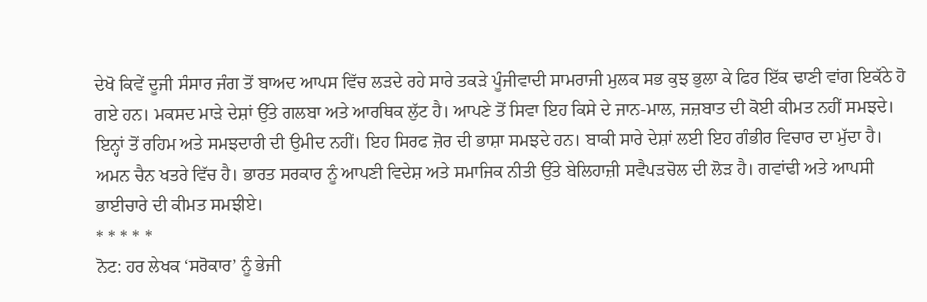ਦੇਖੋ ਕਿਵੇਂ ਦੂਜੀ ਸੰਸਾਰ ਜੰਗ ਤੋਂ ਬਾਅਦ ਆਪਸ ਵਿੱਚ ਲੜਦੇ ਰਹੇ ਸਾਰੇ ਤਕੜੇ ਪੂੰਜੀਵਾਦੀ ਸਾਮਰਾਜੀ ਮੁਲਕ ਸਭ ਕੁਝ ਭੁਲਾ ਕੇ ਫਿਰ ਇੱਕ ਢਾਣੀ ਵਾਂਗ ਇਕੱਠੇ ਹੋ ਗਏ ਹਨ। ਮਕਸਦ ਮਾੜੇ ਦੇਸ਼ਾਂ ਉੱਤੇ ਗਲਬਾ ਅਤੇ ਆਰਥਿਕ ਲੁੱਟ ਹੈ। ਆਪਣੇ ਤੋਂ ਸਿਵਾ ਇਹ ਕਿਸੇ ਦੇ ਜਾਨ-ਮਾਲ, ਜਜ਼ਬਾਤ ਦੀ ਕੋਈ ਕੀਮਤ ਨਹੀਂ ਸਮਝਦੇ। ਇਨ੍ਹਾਂ ਤੋਂ ਰਹਿਮ ਅਤੇ ਸਮਝਦਾਰੀ ਦੀ ਉਮੀਦ ਨਹੀਂ। ਇਹ ਸਿਰਫ ਜ਼ੋਰ ਦੀ ਭਾਸ਼ਾ ਸਮਝਦੇ ਹਨ। ਬਾਕੀ ਸਾਰੇ ਦੇਸ਼ਾਂ ਲਈ ਇਹ ਗੰਭੀਰ ਵਿਚਾਰ ਦਾ ਮੁੱਦਾ ਹੈ। ਅਮਨ ਚੈਨ ਖਤਰੇ ਵਿੱਚ ਹੈ। ਭਾਰਤ ਸਰਕਾਰ ਨੂੰ ਆਪਣੀ ਵਿਦੇਸ਼ ਅਤੇ ਸਮਾਜਿਕ ਨੀਤੀ ਉੱਤੇ ਬੇਲਿਹਾਜ਼ੀ ਸਵੈਪੜਚੋਲ ਦੀ ਲੋੜ ਹੈ। ਗਵਾਂਢੀ ਅਤੇ ਆਪਸੀ ਭਾਈਚਾਰੇ ਦੀ ਕੀਮਤ ਸਮਝੀਏ।
* * * * *
ਨੋਟ: ਹਰ ਲੇਖਕ ‘ਸਰੋਕਾਰ’ ਨੂੰ ਭੇਜੀ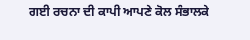ਗਈ ਰਚਨਾ ਦੀ ਕਾਪੀ ਆਪਣੇ ਕੋਲ ਸੰਭਾਲਕੇ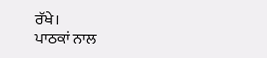ਰੱਖੇ।
ਪਾਠਕਾਂ ਨਾਲ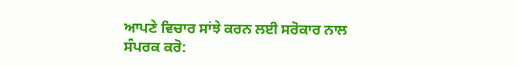ਆਪਣੇ ਵਿਚਾਰ ਸਾਂਝੇ ਕਰਨ ਲਈ ਸਰੋਕਾਰ ਨਾਲ ਸੰਪਰਕ ਕਰੋ: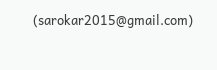(sarokar2015@gmail.com)